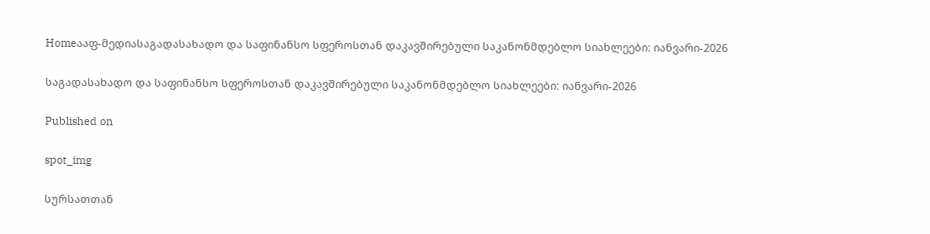Homeააფ-მედიასაგადასახადო და საფინანსო სფეროსთან დაკავშირებული საკანონმდებლო სიახლეები: იანვარი-2026

საგადასახადო და საფინანსო სფეროსთან დაკავშირებული საკანონმდებლო სიახლეები: იანვარი-2026

Published on

spot_img

სურსათთან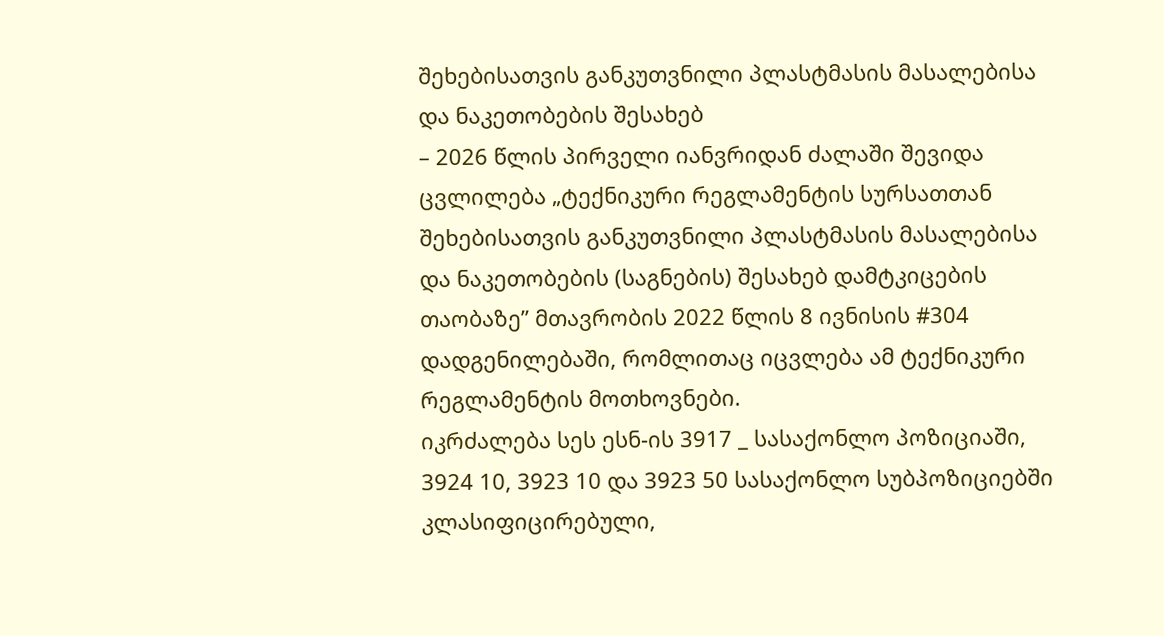შეხებისათვის განკუთვნილი პლასტმასის მასალებისა და ნაკეთობების შესახებ
– 2026 წლის პირველი იანვრიდან ძალაში შევიდა ცვლილება „ტექნიკური რეგლამენტის სურსათთან შეხებისათვის განკუთვნილი პლასტმასის მასალებისა და ნაკეთობების (საგნების) შესახებ დამტკიცების თაობაზე” მთავრობის 2022 წლის 8 ივნისის #304 დადგენილებაში, რომლითაც იცვლება ამ ტექნიკური რეგლამენტის მოთხოვნები.
იკრძალება სეს ესნ-ის 3917 _ სასაქონლო პოზიციაში, 3924 10, 3923 10 და 3923 50 სასაქონლო სუბპოზიციებში კლასიფიცირებული,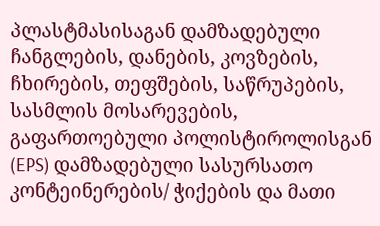პლასტმასისაგან დამზადებული ჩანგლების, დანების, კოვზების, ჩხირების, თეფშების, საწრუპების, სასმლის მოსარევების, გაფართოებული პოლისტიროლისგან (EPS) დამზადებული სასურსათო კონტეინერების/ ჭიქების და მათი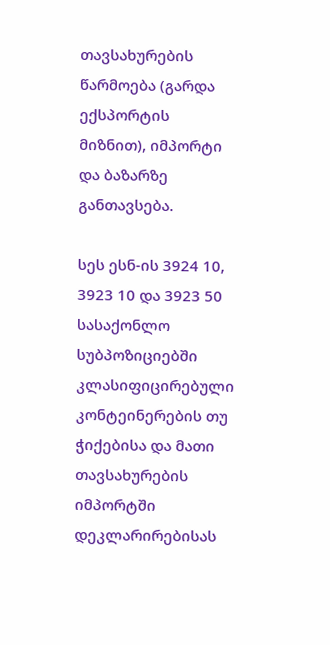თავსახურების წარმოება (გარდა ექსპორტის მიზნით), იმპორტი და ბაზარზე განთავსება.

სეს ესნ-ის 3924 10, 3923 10 და 3923 50 სასაქონლო სუბპოზიციებში კლასიფიცირებული კონტეინერების თუ ჭიქებისა და მათი თავსახურების იმპორტში დეკლარირებისას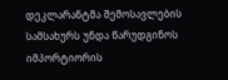დეკლარანტმა შემოსავლების სამსახურს უნდა წარუდგინოს იმპორტიორის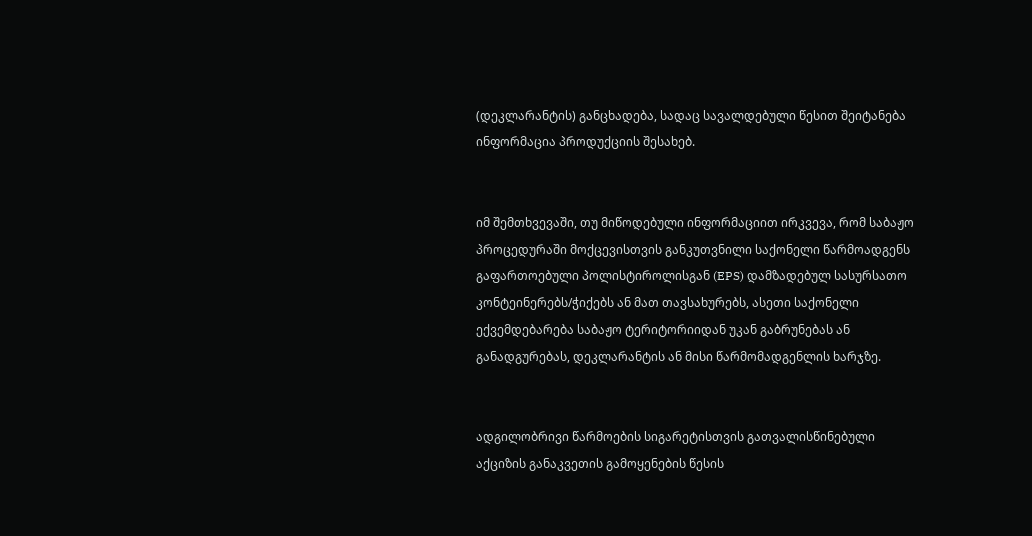(დეკლარანტის) განცხადება, სადაც სავალდებული წესით შეიტანება ინფორმაცია პროდუქციის შესახებ.


იმ შემთხვევაში, თუ მიწოდებული ინფორმაციით ირკვევა, რომ საბაჟო პროცედურაში მოქცევისთვის განკუთვნილი საქონელი წარმოადგენს გაფართოებული პოლისტიროლისგან (EPS) დამზადებულ სასურსათო კონტეინერებს/ჭიქებს ან მათ თავსახურებს, ასეთი საქონელი ექვემდებარება საბაჟო ტერიტორიიდან უკან გაბრუნებას ან განადგურებას, დეკლარანტის ან მისი წარმომადგენლის ხარჯზე.


ადგილობრივი წარმოების სიგარეტისთვის გათვალისწინებული აქციზის განაკვეთის გამოყენების წესის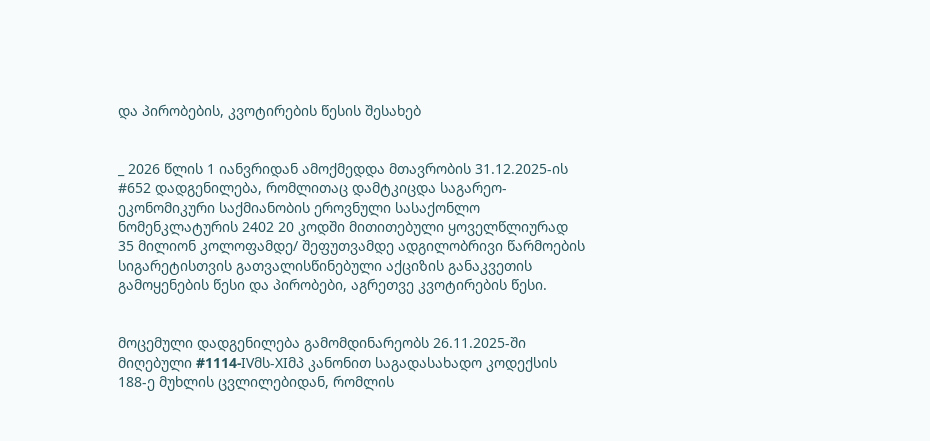და პირობების, კვოტირების წესის შესახებ


_ 2026 წლის 1 იანვრიდან ამოქმედდა მთავრობის 31.12.2025-ის #652 დადგენილება, რომლითაც დამტკიცდა საგარეო-ეკონომიკური საქმიანობის ეროვნული სასაქონლო ნომენკლატურის 2402 20 კოდში მითითებული ყოველწლიურად 35 მილიონ კოლოფამდე/ შეფუთვამდე ადგილობრივი წარმოების სიგარეტისთვის გათვალისწინებული აქციზის განაკვეთის გამოყენების წესი და პირობები, აგრეთვე კვოტირების წესი.


მოცემული დადგენილება გამომდინარეობს 26.11.2025-ში მიღებული #1114-IVმს-XIმპ კანონით საგადასახადო კოდექსის 188-ე მუხლის ცვლილებიდან, რომლის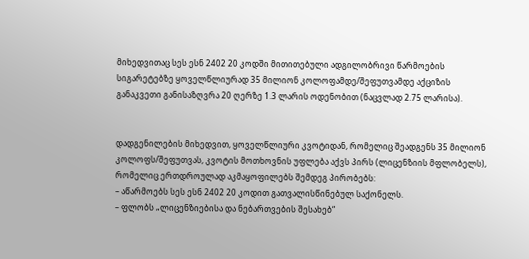მიხედვითაც სეს ესნ 2402 20 კოდში მითითებული ადგილობრივი წარმოების სიგარეტებზე ყოველწლიურად 35 მილიონ კოლოფამდე/შეფუთვამდე აქციზის განაკვეთი განისაზღვრა 20 ღერზე 1.3 ლარის ოდენობით (ნაცვლად 2.75 ლარისა).


დადგენილების მიხედვით, ყოველწლიური კვოტიდან, რომელიც შეადგენს 35 მილიონ კოლოფს/შეფუთვას, კვოტის მოთხოვნის უფლება აქვს პირს (ლიცენზიის მფლობელს), რომელიც ერთდროულად აკმაყოფილებს შემდეგ პირობებს:
– აწარმოებს სეს ესნ 2402 20 კოდით გათვალისწინებულ საქონელს.
– ფლობს „ლიცენზიებისა და ნებართვების შესახებ“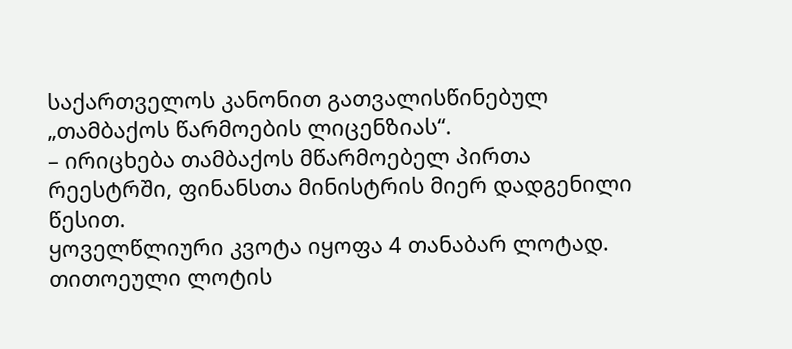საქართველოს კანონით გათვალისწინებულ „თამბაქოს წარმოების ლიცენზიას“.
– ირიცხება თამბაქოს მწარმოებელ პირთა რეესტრში, ფინანსთა მინისტრის მიერ დადგენილი წესით.
ყოველწლიური კვოტა იყოფა 4 თანაბარ ლოტად.
თითოეული ლოტის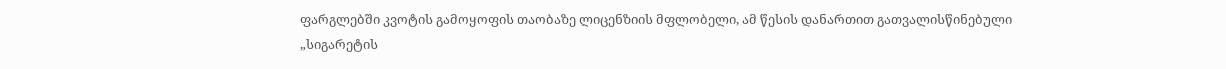ფარგლებში კვოტის გამოყოფის თაობაზე ლიცენზიის მფლობელი, ამ წესის დანართით გათვალისწინებული „სიგარეტის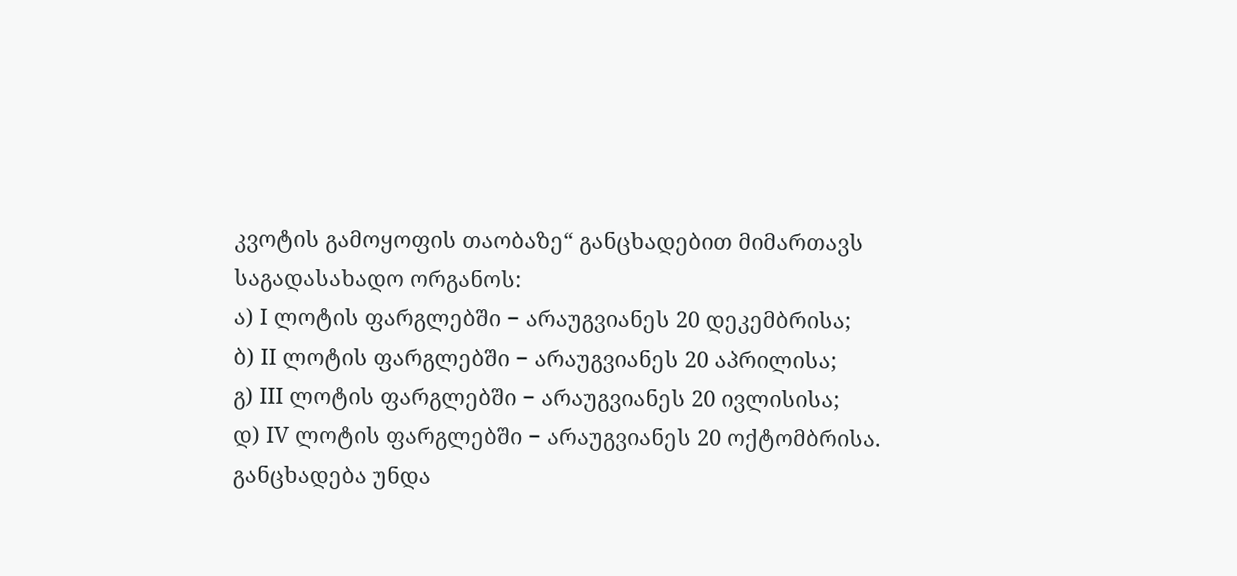კვოტის გამოყოფის თაობაზე“ განცხადებით მიმართავს საგადასახადო ორგანოს:
ა) I ლოტის ფარგლებში − არაუგვიანეს 20 დეკემბრისა;
ბ) II ლოტის ფარგლებში − არაუგვიანეს 20 აპრილისა;
გ) III ლოტის ფარგლებში − არაუგვიანეს 20 ივლისისა;
დ) IV ლოტის ფარგლებში − არაუგვიანეს 20 ოქტომბრისა.
განცხადება უნდა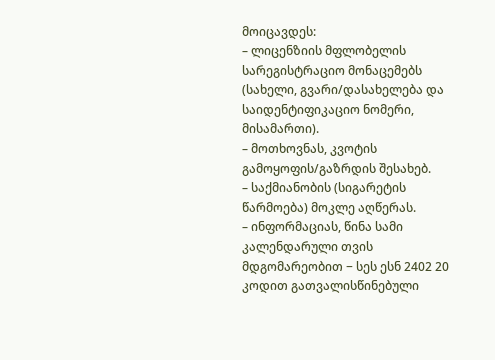მოიცავდეს:
– ლიცენზიის მფლობელის სარეგისტრაციო მონაცემებს (სახელი, გვარი/დასახელება და საიდენტიფიკაციო ნომერი, მისამართი).
– მოთხოვნას, კვოტის გამოყოფის/გაზრდის შესახებ.
– საქმიანობის (სიგარეტის წარმოება) მოკლე აღწერას.
– ინფორმაციას, წინა სამი კალენდარული თვის მდგომარეობით − სეს ესნ 2402 20 კოდით გათვალისწინებული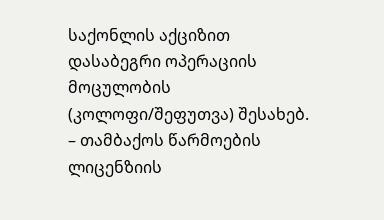საქონლის აქციზით დასაბეგრი ოპერაციის მოცულობის (კოლოფი/შეფუთვა) შესახებ.
– თამბაქოს წარმოების ლიცენზიის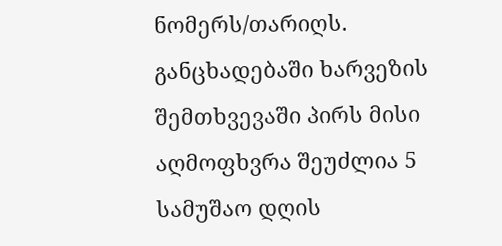ნომერს/თარიღს.
განცხადებაში ხარვეზის შემთხვევაში პირს მისი აღმოფხვრა შეუძლია 5 სამუშაო დღის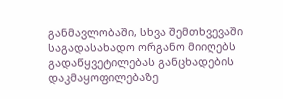განმავლობაში, სხვა შემთხვევაში საგადასახადო ორგანო მიიღებს გადაწყვეტილებას განცხადების დაკმაყოფილებაზე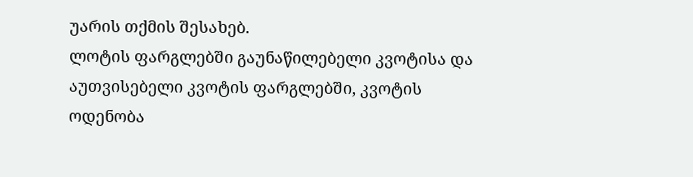უარის თქმის შესახებ.
ლოტის ფარგლებში გაუნაწილებელი კვოტისა და აუთვისებელი კვოტის ფარგლებში, კვოტის ოდენობა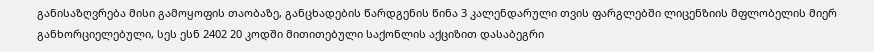განისაზღვრება მისი გამოყოფის თაობაზე, განცხადების წარდგენის წინა 3 კალენდარული თვის ფარგლებში ლიცენზიის მფლობელის მიერ განხორციელებული, სეს ესნ 2402 20 კოდში მითითებული საქონლის აქციზით დასაბეგრი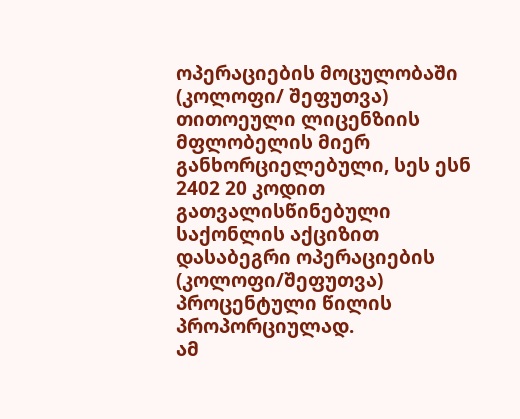ოპერაციების მოცულობაში (კოლოფი/ შეფუთვა) თითოეული ლიცენზიის მფლობელის მიერ განხორციელებული, სეს ესნ 2402 20 კოდით გათვალისწინებული საქონლის აქციზით დასაბეგრი ოპერაციების (კოლოფი/შეფუთვა) პროცენტული წილის პროპორციულად.
ამ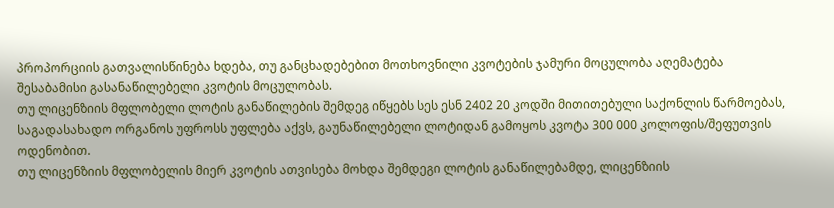პროპორციის გათვალისწინება ხდება, თუ განცხადებებით მოთხოვნილი კვოტების ჯამური მოცულობა აღემატება შესაბამისი გასანაწილებელი კვოტის მოცულობას.
თუ ლიცენზიის მფლობელი ლოტის განაწილების შემდეგ იწყებს სეს ესნ 2402 20 კოდში მითითებული საქონლის წარმოებას, საგადასახადო ორგანოს უფროსს უფლება აქვს, გაუნაწილებელი ლოტიდან გამოყოს კვოტა 300 000 კოლოფის/შეფუთვის ოდენობით.
თუ ლიცენზიის მფლობელის მიერ კვოტის ათვისება მოხდა შემდეგი ლოტის განაწილებამდე, ლიცენზიის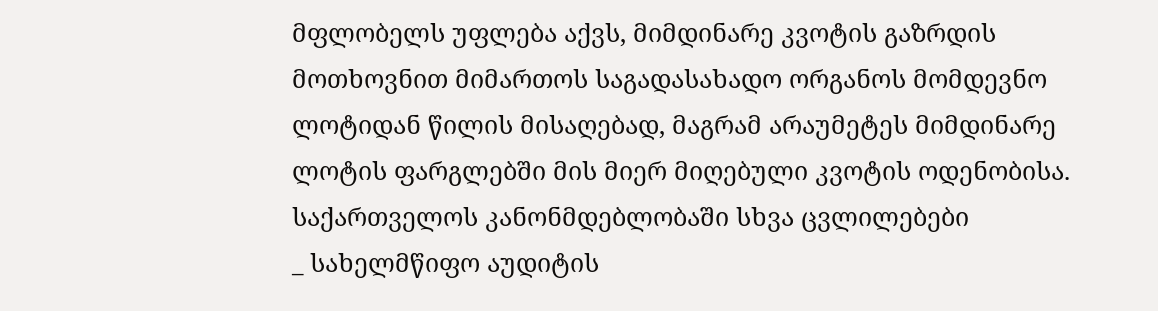მფლობელს უფლება აქვს, მიმდინარე კვოტის გაზრდის მოთხოვნით მიმართოს საგადასახადო ორგანოს მომდევნო ლოტიდან წილის მისაღებად, მაგრამ არაუმეტეს მიმდინარე ლოტის ფარგლებში მის მიერ მიღებული კვოტის ოდენობისა.
საქართველოს კანონმდებლობაში სხვა ცვლილებები
_ სახელმწიფო აუდიტის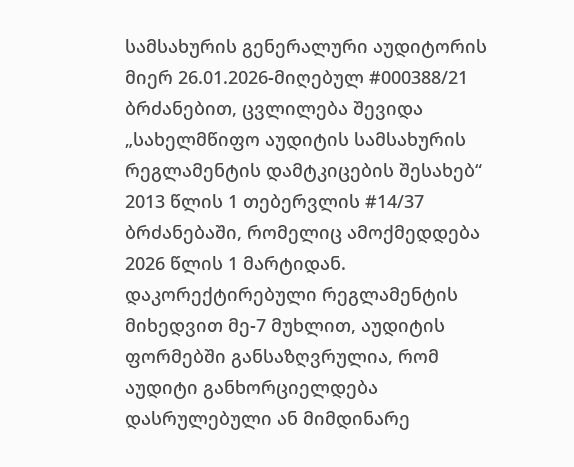სამსახურის გენერალური აუდიტორის მიერ 26.01.2026-მიღებულ #000388/21 ბრძანებით, ცვლილება შევიდა „სახელმწიფო აუდიტის სამსახურის რეგლამენტის დამტკიცების შესახებ“ 2013 წლის 1 თებერვლის #14/37 ბრძანებაში, რომელიც ამოქმედდება 2026 წლის 1 მარტიდან.
დაკორექტირებული რეგლამენტის მიხედვით მე-7 მუხლით, აუდიტის ფორმებში განსაზღვრულია, რომ აუდიტი განხორციელდება დასრულებული ან მიმდინარე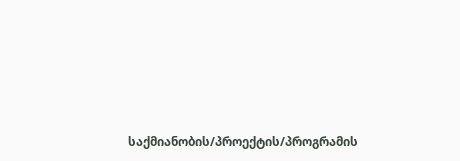საქმიანობის/პროექტის/პროგრამის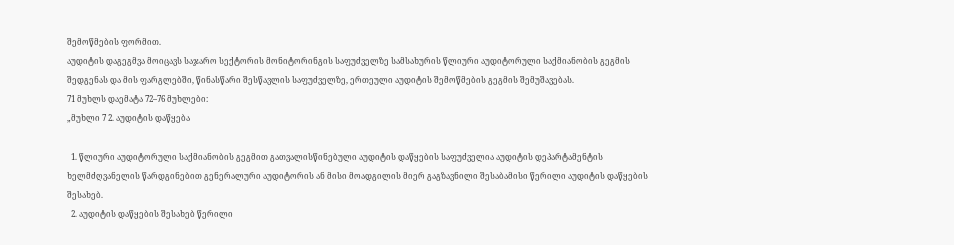შემოწმების ფორმით.
აუდიტის დაგეგმვა მოიცავს საჯარო სექტორის მონიტორინგის საფუძველზე სამსახურის წლიური აუდიტორული საქმიანობის გეგმის შედგენას და მის ფარგლებში, წინასწარი შესწავლის საფუძველზე, ერთეული აუდიტის შემოწმების გეგმის შემუშავებას.
71 მუხლს დაემატა 72–76 მუხლები:
„მუხლი 7 2. აუდიტის დაწყება

  1. წლიური აუდიტორული საქმიანობის გეგმით გათვალისწინებული აუდიტის დაწყების საფუძველია აუდიტის დეპარტამენტის ხელმძღვანელის წარდგინებით გენერალური აუდიტორის ან მისი მოადგილის მიერ გაგზავნილი შესაბამისი წერილი აუდიტის დაწყების შესახებ.
  2. აუდიტის დაწყების შესახებ წერილი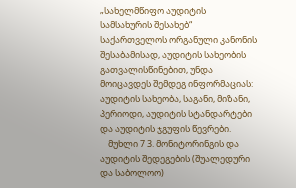„სახელმწიფო აუდიტის სამსახურის შესახებ“ საქართველოს ორგანული კანონის შესაბამისად, აუდიტის სახეობის გათვალისწინებით, უნდა მოიცავდეს შემდეგ ინფორმაციას: აუდიტის სახეობა, საგანი, მიზანი, პერიოდი, აუდიტის სტანდარტები და აუდიტის ჯგუფის წევრები.
    მუხლი 7 3. მონიტორინგის და აუდიტის შედეგების (შუალედური და საბოლოო)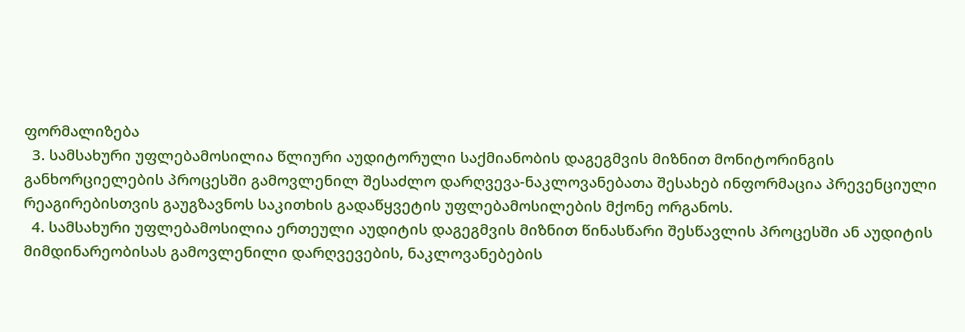ფორმალიზება
  3. სამსახური უფლებამოსილია წლიური აუდიტორული საქმიანობის დაგეგმვის მიზნით მონიტორინგის განხორციელების პროცესში გამოვლენილ შესაძლო დარღვევა-ნაკლოვანებათა შესახებ ინფორმაცია პრევენციული რეაგირებისთვის გაუგზავნოს საკითხის გადაწყვეტის უფლებამოსილების მქონე ორგანოს.
  4. სამსახური უფლებამოსილია ერთეული აუდიტის დაგეგმვის მიზნით წინასწარი შესწავლის პროცესში ან აუდიტის მიმდინარეობისას გამოვლენილი დარღვევების, ნაკლოვანებების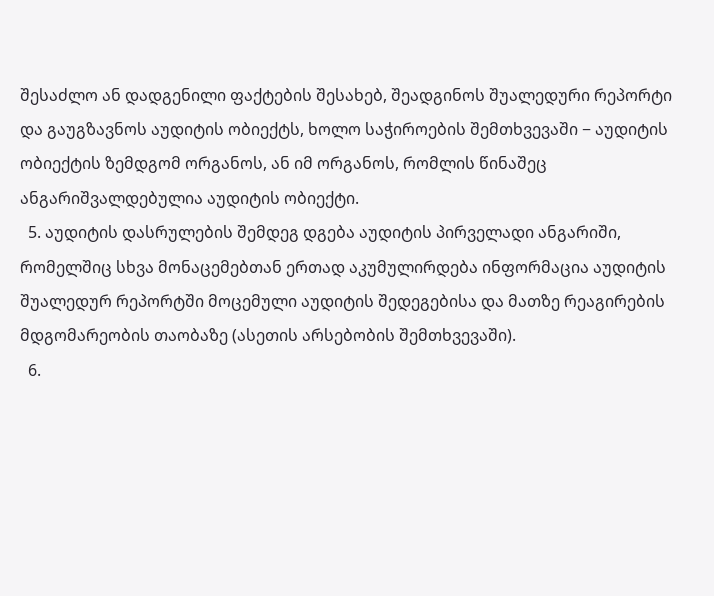შესაძლო ან დადგენილი ფაქტების შესახებ, შეადგინოს შუალედური რეპორტი და გაუგზავნოს აუდიტის ობიექტს, ხოლო საჭიროების შემთხვევაში − აუდიტის ობიექტის ზემდგომ ორგანოს, ან იმ ორგანოს, რომლის წინაშეც ანგარიშვალდებულია აუდიტის ობიექტი.
  5. აუდიტის დასრულების შემდეგ დგება აუდიტის პირველადი ანგარიში, რომელშიც სხვა მონაცემებთან ერთად აკუმულირდება ინფორმაცია აუდიტის შუალედურ რეპორტში მოცემული აუდიტის შედეგებისა და მათზე რეაგირების მდგომარეობის თაობაზე (ასეთის არსებობის შემთხვევაში).
  6.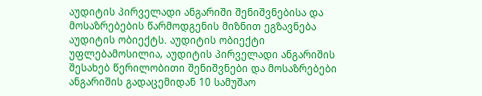აუდიტის პირველადი ანგარიში შენიშვნებისა და მოსაზრებების წარმოდგენის მიზნით ეგზავნება აუდიტის ობიექტს. აუდიტის ობიექტი უფლებამოსილია, აუდიტის პირველადი ანგარიშის შესახებ წერილობითი შენიშვნები და მოსაზრებები ანგარიშის გადაცემიდან 10 სამუშაო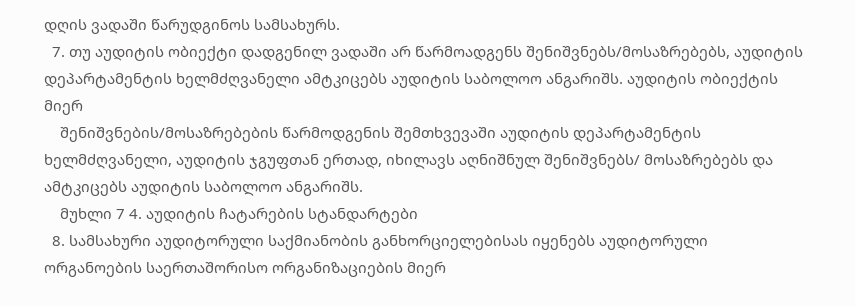დღის ვადაში წარუდგინოს სამსახურს.
  7. თუ აუდიტის ობიექტი დადგენილ ვადაში არ წარმოადგენს შენიშვნებს/მოსაზრებებს, აუდიტის დეპარტამენტის ხელმძღვანელი ამტკიცებს აუდიტის საბოლოო ანგარიშს. აუდიტის ობიექტის მიერ
    შენიშვნების/მოსაზრებების წარმოდგენის შემთხვევაში აუდიტის დეპარტამენტის ხელმძღვანელი, აუდიტის ჯგუფთან ერთად, იხილავს აღნიშნულ შენიშვნებს/ მოსაზრებებს და ამტკიცებს აუდიტის საბოლოო ანგარიშს.
    მუხლი 7 4. აუდიტის ჩატარების სტანდარტები
  8. სამსახური აუდიტორული საქმიანობის განხორციელებისას იყენებს აუდიტორული ორგანოების საერთაშორისო ორგანიზაციების მიერ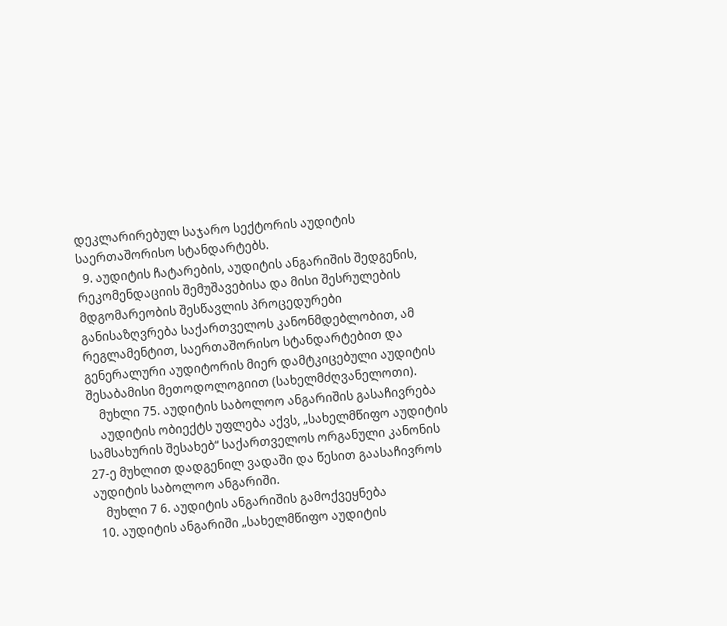დეკლარირებულ საჯარო სექტორის აუდიტის საერთაშორისო სტანდარტებს.
  9. აუდიტის ჩატარების, აუდიტის ანგარიშის შედგენის, რეკომენდაციის შემუშავებისა და მისი შესრულების მდგომარეობის შესწავლის პროცედურები განისაზღვრება საქართველოს კანონმდებლობით, ამ რეგლამენტით, საერთაშორისო სტანდარტებით და გენერალური აუდიტორის მიერ დამტკიცებული აუდიტის შესაბამისი მეთოდოლოგიით (სახელმძღვანელოთი).
    მუხლი 75. აუდიტის საბოლოო ანგარიშის გასაჩივრება
    აუდიტის ობიექტს უფლება აქვს, „სახელმწიფო აუდიტის სამსახურის შესახებ“ საქართველოს ორგანული კანონის 27-ე მუხლით დადგენილ ვადაში და წესით გაასაჩივროს აუდიტის საბოლოო ანგარიში.
    მუხლი 7 6. აუდიტის ანგარიშის გამოქვეყნება
  10. აუდიტის ანგარიში „სახელმწიფო აუდიტის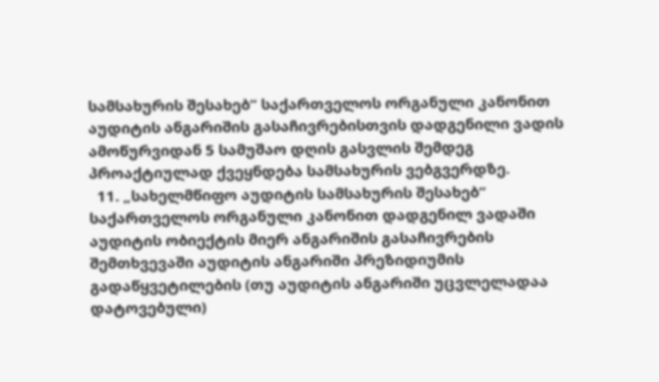სამსახურის შესახებ“ საქართველოს ორგანული კანონით აუდიტის ანგარიშის გასაჩივრებისთვის დადგენილი ვადის ამოწურვიდან 5 სამუშაო დღის გასვლის შემდეგ პროაქტიულად ქვეყნდება სამსახურის ვებგვერდზე.
  11. „სახელმწიფო აუდიტის სამსახურის შესახებ“ საქართველოს ორგანული კანონით დადგენილ ვადაში აუდიტის ობიექტის მიერ ანგარიშის გასაჩივრების შემთხვევაში აუდიტის ანგარიში პრეზიდიუმის გადაწყვეტილების (თუ აუდიტის ანგარიში უცვლელადაა დატოვებული)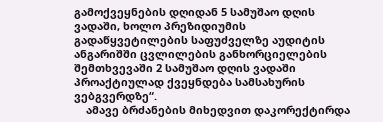გამოქვეყნების დღიდან 5 სამუშაო დღის ვადაში, ხოლო პრეზიდიუმის გადაწყვეტილების საფუძველზე აუდიტის ანგარიშში ცვლილების განხორციელების შემთხვევაში 2 სამუშაო დღის ვადაში პროაქტიულად ქვეყნდება სამსახურის ვებგვერდზე“.
    ამავე ბრძანების მიხედვით დაკორექტირდა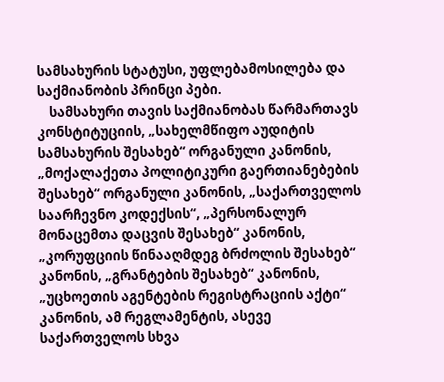სამსახურის სტატუსი, უფლებამოსილება და საქმიანობის პრინცი პები.
    სამსახური თავის საქმიანობას წარმართავს კონსტიტუციის, „სახელმწიფო აუდიტის სამსახურის შესახებ“ ორგანული კანონის, „მოქალაქეთა პოლიტიკური გაერთიანებების შესახებ“ ორგანული კანონის, „საქართველოს საარჩევნო კოდექსის“, „პერსონალურ მონაცემთა დაცვის შესახებ“ კანონის, „კორუფციის წინააღმდეგ ბრძოლის შესახებ“ კანონის, „გრანტების შესახებ“ კანონის, „უცხოეთის აგენტების რეგისტრაციის აქტი“ კანონის, ამ რეგლამენტის, ასევე საქართველოს სხვა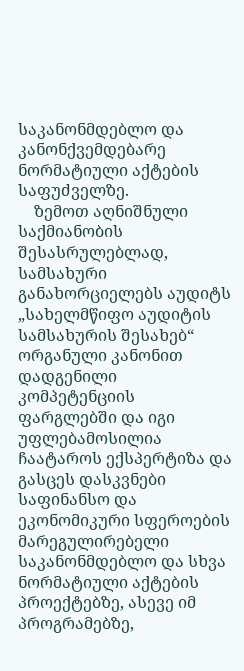საკანონმდებლო და კანონქვემდებარე ნორმატიული აქტების საფუძველზე.
    ზემოთ აღნიშნული საქმიანობის შესასრულებლად, სამსახური განახორციელებს აუდიტს „სახელმწიფო აუდიტის სამსახურის შესახებ“ ორგანული კანონით დადგენილი კომპეტენციის ფარგლებში და იგი უფლებამოსილია ჩაატაროს ექსპერტიზა და გასცეს დასკვნები საფინანსო და ეკონომიკური სფეროების მარეგულირებელი საკანონმდებლო და სხვა ნორმატიული აქტების პროექტებზე, ასევე იმ პროგრამებზე,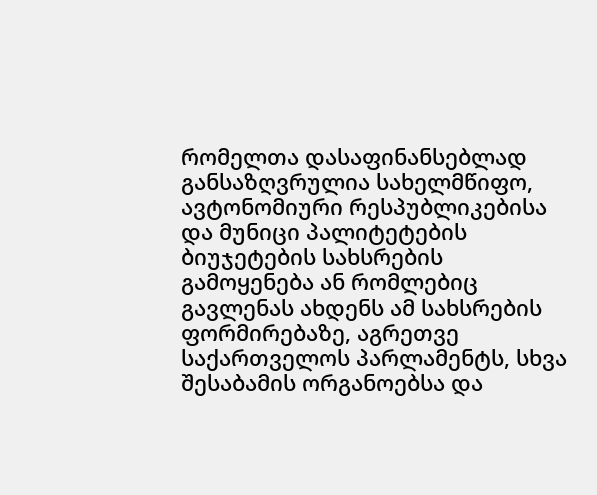რომელთა დასაფინანსებლად განსაზღვრულია სახელმწიფო, ავტონომიური რესპუბლიკებისა და მუნიცი პალიტეტების ბიუჯეტების სახსრების გამოყენება ან რომლებიც გავლენას ახდენს ამ სახსრების ფორმირებაზე, აგრეთვე საქართველოს პარლამენტს, სხვა შესაბამის ორგანოებსა და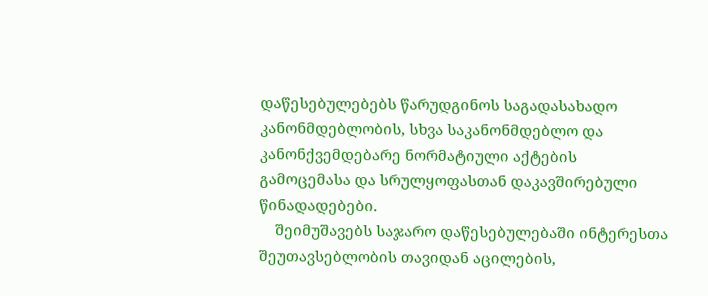დაწესებულებებს წარუდგინოს საგადასახადო კანონმდებლობის, სხვა საკანონმდებლო და კანონქვემდებარე ნორმატიული აქტების გამოცემასა და სრულყოფასთან დაკავშირებული წინადადებები.
    შეიმუშავებს საჯარო დაწესებულებაში ინტერესთა შეუთავსებლობის თავიდან აცილების,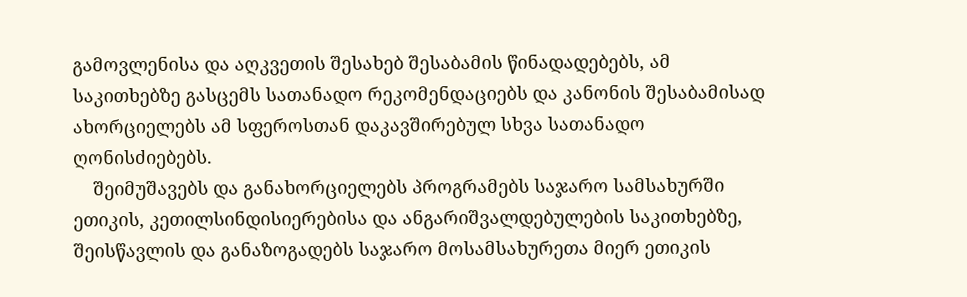გამოვლენისა და აღკვეთის შესახებ შესაბამის წინადადებებს, ამ საკითხებზე გასცემს სათანადო რეკომენდაციებს და კანონის შესაბამისად ახორციელებს ამ სფეროსთან დაკავშირებულ სხვა სათანადო ღონისძიებებს.
    შეიმუშავებს და განახორციელებს პროგრამებს საჯარო სამსახურში ეთიკის, კეთილსინდისიერებისა და ანგარიშვალდებულების საკითხებზე, შეისწავლის და განაზოგადებს საჯარო მოსამსახურეთა მიერ ეთიკის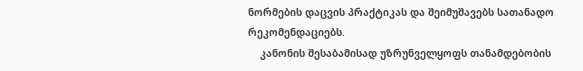ნორმების დაცვის პრაქტიკას და შეიმუშავებს სათანადო რეკომენდაციებს.
    კანონის შესაბამისად უზრუნველყოფს თანამდებობის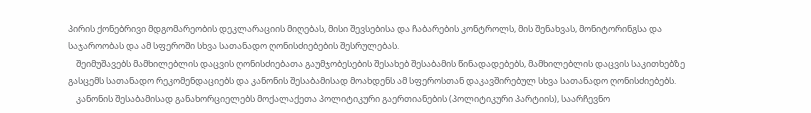პირის ქონებრივი მდგომარეობის დეკლარაციის მიღებას, მისი შევსებისა და ჩაბარების კონტროლს, მის შენახვას, მონიტორინგსა და საჯაროობას და ამ სფეროში სხვა სათანადო ღონისძიებების შესრულებას.
    შეიმუშავებს მამხილებლის დაცვის ღონისძიებათა გაუმჯობესების შესახებ შესაბამის წინადადებებს, მამხილებლის დაცვის საკითხებზე გასცემს სათანადო რეკომენდაციებს და კანონის შესაბამისად მოახდენს ამ სფეროსთან დაკავშირებულ სხვა სათანადო ღონისძიებებს.
    კანონის შესაბამისად განახორციელებს მოქალაქეთა პოლიტიკური გაერთიანების (პოლიტიკური პარტიის), საარჩევნო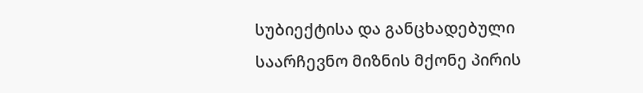სუბიექტისა და განცხადებული საარჩევნო მიზნის მქონე პირის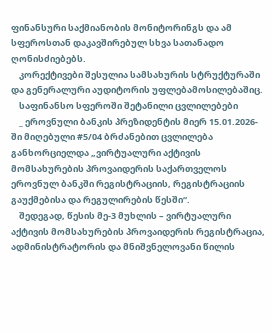ფინანსური საქმიანობის მონიტორინგს და ამ სფეროსთან დაკავშირებულ სხვა სათანადო ღონისძიებებს.
    კორექტივები შესულია სამსახურის სტრუქტურაში და გენერალური აუდიტორის უფლებამოსილებაშიც.
    საფინანსო სფეროში შეტანილი ცვლილებები
    _ ეროვნული ბანკის პრეზიდენტის მიერ 15.01.2026-ში მიღებული #5/04 ბრძანებით ცვლილება განხორციელდა „ვირტუალური აქტივის მომსახურების პროვაიდერის საქართველოს ეროვნულ ბანკში რეგისტრაციის, რეგისტრაციის გაუქმებისა და რეგულირების წესში“.
    შედეგად, წესის მე-3 მუხლის – ვირტუალური აქტივის მომსახურების პროვაიდერის რეგისტრაცია, ადმინისტრატორის და მნიშვნელოვანი წილის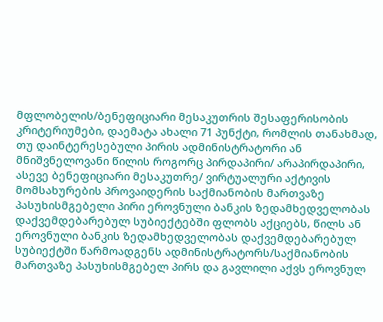მფლობელის/ბენეფიციარი მესაკუთრის შესაფერისობის კრიტერიუმები, დაემატა ახალი 71 პუნქტი, რომლის თანახმად, თუ დაინტერესებული პირის ადმინისტრატორი ან მნიშვნელოვანი წილის როგორც პირდაპირი/ არაპირდაპირი, ასევე ბენეფიციარი მესაკუთრე/ ვირტუალური აქტივის მომსახურების პროვაიდერის საქმიანობის მართვაზე პასუხისმგებელი პირი ეროვნული ბანკის ზედამხედველობას დაქვემდებარებულ სუბიექტებში ფლობს აქციებს, წილს ან ეროვნული ბანკის ზედამხედველობას დაქვემდებარებულ სუბიექტში წარმოადგენს ადმინისტრატორს/საქმიანობის მართვაზე პასუხისმგებელ პირს და გავლილი აქვს ეროვნულ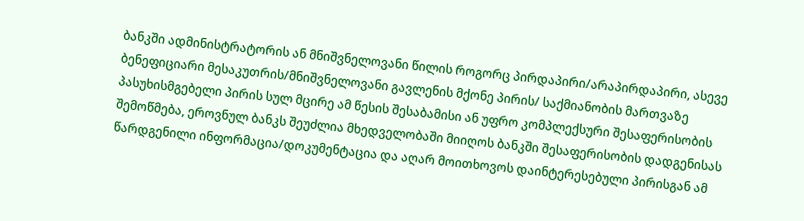ბანკში ადმინისტრატორის ან მნიშვნელოვანი წილის როგორც პირდაპირი/არაპირდაპირი, ასევე ბენეფიციარი მესაკუთრის/მნიშვნელოვანი გავლენის მქონე პირის/ საქმიანობის მართვაზე პასუხისმგებელი პირის სულ მცირე ამ წესის შესაბამისი ან უფრო კომპლექსური შესაფერისობის შემოწმება, ეროვნულ ბანკს შეუძლია მხედველობაში მიიღოს ბანკში შესაფერისობის დადგენისას წარდგენილი ინფორმაცია/დოკუმენტაცია და აღარ მოითხოვოს დაინტერესებული პირისგან ამ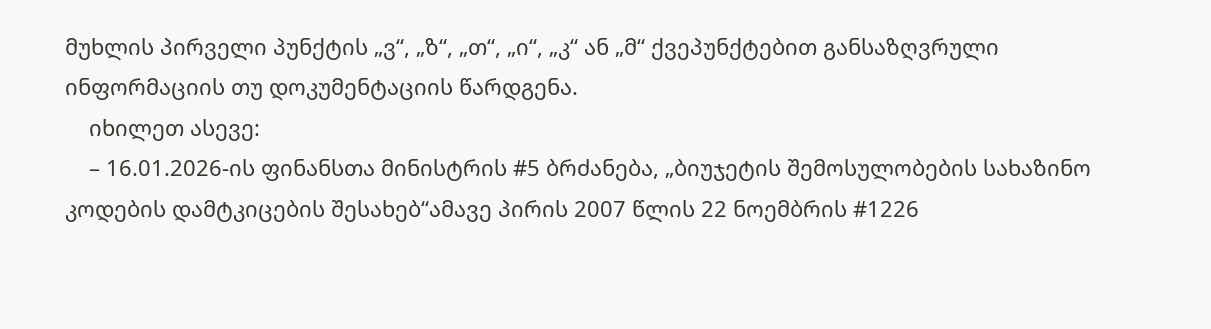მუხლის პირველი პუნქტის „ვ“, „ზ“, „თ“, „ი“, „კ“ ან „მ“ ქვეპუნქტებით განსაზღვრული ინფორმაციის თუ დოკუმენტაციის წარდგენა.
    იხილეთ ასევე:
    – 16.01.2026-ის ფინანსთა მინისტრის #5 ბრძანება, „ბიუჯეტის შემოსულობების სახაზინო კოდების დამტკიცების შესახებ“ამავე პირის 2007 წლის 22 ნოემბრის #1226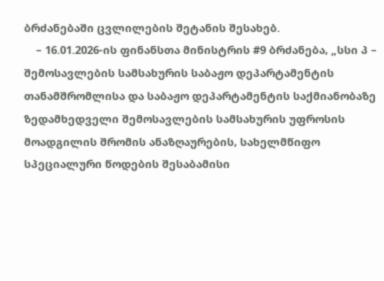ბრძანებაში ცვლილების შეტანის შესახებ.
    – 16.01.2026-ის ფინანსთა მინისტრის #9 ბრძანება, „სსი პ – შემოსავლების სამსახურის საბაჟო დეპარტამენტის თანამშრომლისა და საბაჟო დეპარტამენტის საქმიანობაზე ზედამხედველი შემოსავლების სამსახურის უფროსის მოადგილის შრომის ანაზღაურების, სახელმწიფო სპეციალური წოდების შესაბამისი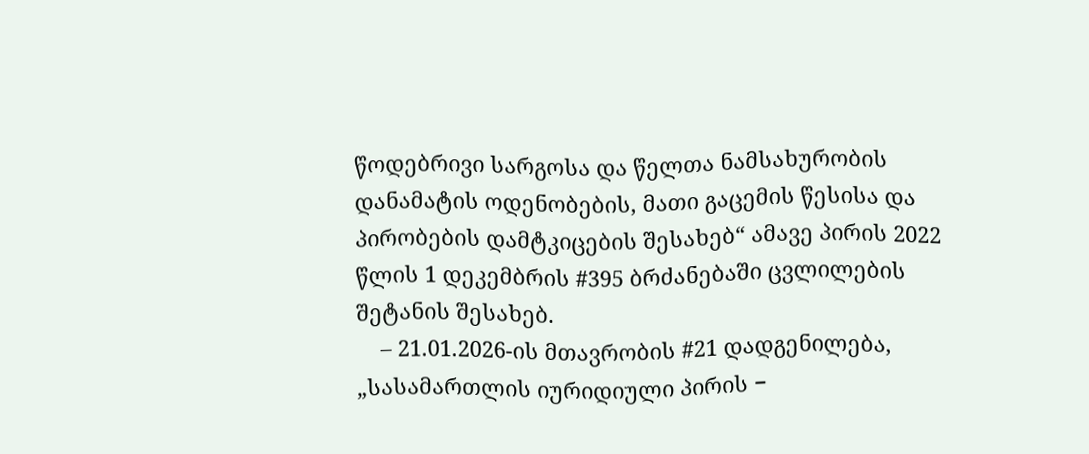წოდებრივი სარგოსა და წელთა ნამსახურობის დანამატის ოდენობების, მათი გაცემის წესისა და პირობების დამტკიცების შესახებ“ ამავე პირის 2022 წლის 1 დეკემბრის #395 ბრძანებაში ცვლილების შეტანის შესახებ.
    – 21.01.2026-ის მთავრობის #21 დადგენილება, „სასამართლის იურიდიული პირის −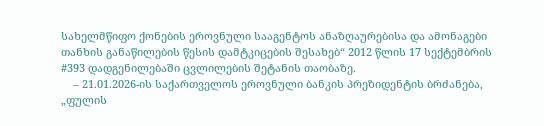სახელმწიფო ქონების ეროვნული სააგენტოს ანაზღაურებისა და ამონაგები თანხის განაწილების წესის დამტკიცების შესახებ“ 2012 წლის 17 სექტემბრის #393 დადგენილებაში ცვლილების შეტანის თაობაზე.
    – 21.01.2026-ის საქართველოს ეროვნული ბანკის პრეზიდენტის ბრძანება, „ფულის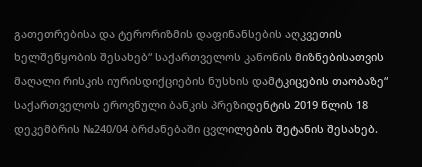გათეთრებისა და ტერორიზმის დაფინანსების აღკვეთის ხელშეწყობის შესახებ“ საქართველოს კანონის მიზნებისათვის მაღალი რისკის იურისდიქციების ნუსხის დამტკიცების თაობაზე“ საქართველოს ეროვნული ბანკის პრეზიდენტის 2019 წლის 18 დეკემბრის №240/04 ბრძანებაში ცვლილების შეტანის შესახებ.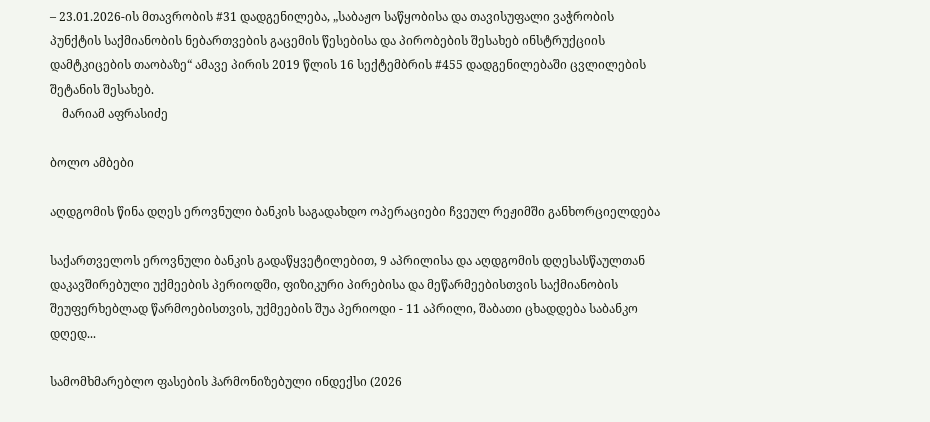– 23.01.2026-ის მთავრობის #31 დადგენილება, „საბაჟო საწყობისა და თავისუფალი ვაჭრობის პუნქტის საქმიანობის ნებართვების გაცემის წესებისა და პირობების შესახებ ინსტრუქციის დამტკიცების თაობაზე“ ამავე პირის 2019 წლის 16 სექტემბრის #455 დადგენილებაში ცვლილების შეტანის შესახებ.
    მარიამ აფრასიძე

ბოლო ამბები

აღდგომის წინა დღეს ეროვნული ბანკის საგადახდო ოპერაციები ჩვეულ რეჟიმში განხორციელდება

საქართველოს ეროვნული ბანკის გადაწყვეტილებით, 9 აპრილისა და აღდგომის დღესასწაულთან დაკავშირებული უქმეების პერიოდში, ფიზიკური პირებისა და მეწარმეებისთვის საქმიანობის შეუფერხებლად წარმოებისთვის, უქმეების შუა პერიოდი - 11 აპრილი, შაბათი ცხადდება საბანკო დღედ...

სამომხმარებლო ფასების ჰარმონიზებული ინდექსი (2026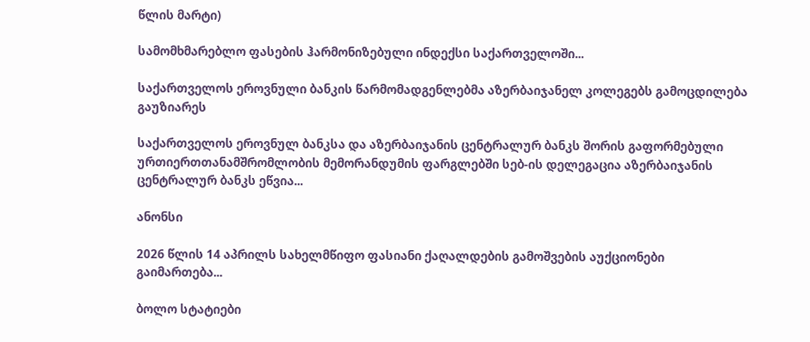წლის მარტი)

სამომხმარებლო ფასების ჰარმონიზებული ინდექსი საქართველოში...

საქართველოს ეროვნული ბანკის წარმომადგენლებმა აზერბაიჯანელ კოლეგებს გამოცდილება გაუზიარეს

საქართველოს ეროვნულ ბანკსა და აზერბაიჯანის ცენტრალურ ბანკს შორის გაფორმებული ურთიერთთანამშრომლობის მემორანდუმის ფარგლებში სებ-ის დელეგაცია აზერბაიჯანის ცენტრალურ ბანკს ეწვია...

ანონსი

2026 წლის 14 აპრილს სახელმწიფო ფასიანი ქაღალდების გამოშვების აუქციონები გაიმართება...

ბოლო სტატიები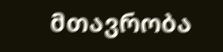მთავრობა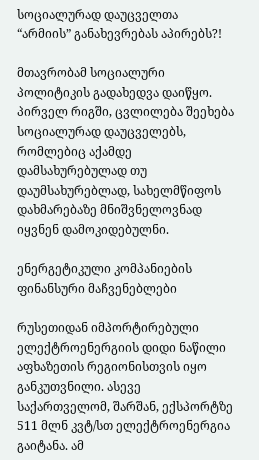სოციალურად დაუცველთა “არმიის” განახევრებას აპირებს?!

მთავრობამ სოციალური პოლიტიკის გადახედვა დაიწყო. პირველ რიგში, ცვლილება შეეხება სოციალურად დაუცველებს, რომლებიც აქამდე დამსახურებულად თუ დაუმსახურებლად, სახელმწიფოს დახმარებაზე მნიშვნელოვნად იყვნენ დამოკიდებულნი.

ენერგეტიკული კომპანიების ფინანსური მაჩვენებლები

რუსეთიდან იმპორტირებული ელექტროენერგიის დიდი ნაწილი აფხაზეთის რეგიონისთვის იყო განკუთვნილი. ასევე საქართველომ, შარშან, ექსპორტზე 511 მლნ კვტ/სთ ელექტროენერგია გაიტანა. ამ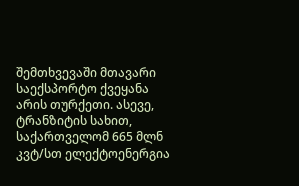შემთხვევაში მთავარი საექსპორტო ქვეყანა არის თურქეთი. ასევე, ტრანზიტის სახით, საქართველომ 665 მლნ კვტ/სთ ელექტოენერგია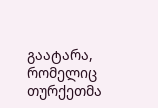გაატარა, რომელიც თურქეთმა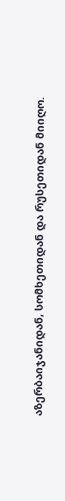აზერბაიჯანიდან, სომხეთიდან და რუსეთიდან მიიღო.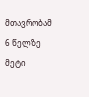მთავრობამ 6 წელზე მეტი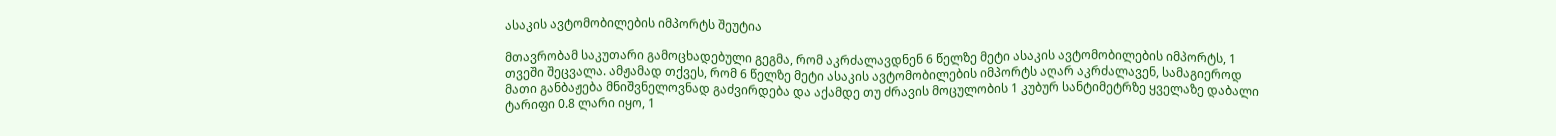ასაკის ავტომობილების იმპორტს შეუტია

მთავრობამ საკუთარი გამოცხადებული გეგმა, რომ აკრძალავდნენ 6 წელზე მეტი ასაკის ავტომობილების იმპორტს, 1 თვეში შეცვალა. ამჟამად თქვეს, რომ 6 წელზე მეტი ასაკის ავტომობილების იმპორტს აღარ აკრძალავენ, სამაგიეროდ მათი განბაჟება მნიშვნელოვნად გაძვირდება და აქამდე თუ ძრავის მოცულობის 1 კუბურ სანტიმეტრზე ყველაზე დაბალი ტარიფი 0.8 ლარი იყო, 1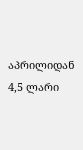აპრილიდან 4,5 ლარი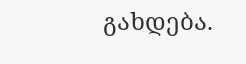გახდება.